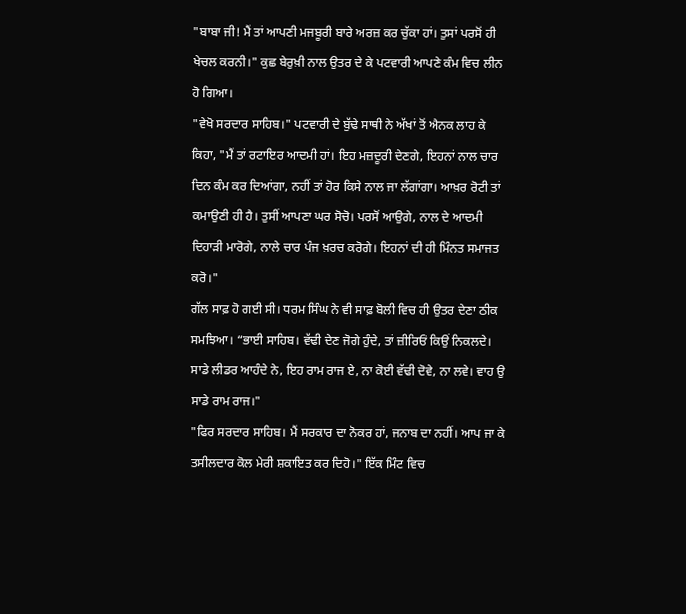"ਬਾਬਾ ਜੀ! ਮੈਂ ਤਾਂ ਆਪਣੀ ਮਜਬੂਰੀ ਬਾਰੇ ਅਰਜ਼ ਕਰ ਚੁੱਕਾ ਹਾਂ। ਤੁਸਾਂ ਪਰਸੋਂ ਹੀ ਖੇਚਲ ਕਰਨੀ।" ਕੁਛ ਬੇਰੁਖ਼ੀ ਨਾਲ ਉਤਰ ਦੇ ਕੇ ਪਟਵਾਰੀ ਆਪਣੇ ਕੰਮ ਵਿਚ ਲੀਨ ਹੋ ਗਿਆ।
"ਵੇਖੋ ਸਰਦਾਰ ਸਾਹਿਬ।" ਪਟਵਾਰੀ ਦੇ ਬੁੱਢੇ ਸਾਥੀ ਨੇ ਅੱਖਾਂ ਤੋਂ ਐਨਕ ਲਾਹ ਕੇ ਕਿਹਾ, "ਮੈਂ ਤਾਂ ਰਟਾਇਰ ਆਦਮੀ ਹਾਂ। ਇਹ ਮਜ਼ਦੂਰੀ ਦੇਣਗੇ, ਇਹਨਾਂ ਨਾਲ ਚਾਰ ਦਿਨ ਕੰਮ ਕਰ ਦਿਆਂਗਾ, ਨਹੀਂ ਤਾਂ ਹੋਰ ਕਿਸੇ ਨਾਲ ਜਾ ਲੱਗਾਂਗਾ। ਆਖ਼ਰ ਰੋਟੀ ਤਾਂ ਕਮਾਉਣੀ ਹੀ ਹੈ। ਤੁਸੀਂ ਆਪਣਾ ਘਰ ਸੋਚੋ। ਪਰਸੋਂ ਆਉਗੇ, ਨਾਲ ਦੇ ਆਦਮੀ ਦਿਹਾੜੀ ਮਾਰੋਗੇ, ਨਾਲੇ ਚਾਰ ਪੰਜ ਖ਼ਰਚ ਕਰੋਗੇ। ਇਹਨਾਂ ਦੀ ਹੀ ਮਿੰਨਤ ਸਮਾਜਤ ਕਰੋ।"
ਗੱਲ ਸਾਫ਼ ਹੋ ਗਈ ਸੀ। ਧਰਮ ਸਿੰਘ ਨੇ ਵੀ ਸਾਫ਼ ਬੋਲੀ ਵਿਚ ਹੀ ਉਤਰ ਦੇਣਾ ਠੀਕ ਸਮਝਿਆ। “ਭਾਈ ਸਾਹਿਬ। ਵੱਢੀ ਦੇਣ ਜੋਗੇ ਹੁੰਦੇ, ਤਾਂ ਜ਼ੀਰਿਓਂ ਕਿਉਂ ਨਿਕਲਦੇ। ਸਾਡੇ ਲੀਡਰ ਆਹੰਦੇ ਨੇ, ਇਹ ਰਾਮ ਰਾਜ ਏ, ਨਾ ਕੋਈ ਵੱਢੀ ਦੋਵੇ, ਨਾ ਲਵੇ। ਵਾਹ ਉ ਸਾਡੇ ਰਾਮ ਰਾਜ।"
"ਫਿਰ ਸਰਦਾਰ ਸਾਹਿਬ। ਮੈਂ ਸਰਕਾਰ ਦਾ ਨੋਕਰ ਹਾਂ, ਜਨਾਬ ਦਾ ਨਹੀਂ। ਆਪ ਜਾ ਕੇ ਤਸੀਲਦਾਰ ਕੋਲ ਮੇਰੀ ਸ਼ਕਾਇਤ ਕਰ ਦਿਹੋ।" ਇੱਕ ਮਿੰਟ ਵਿਚ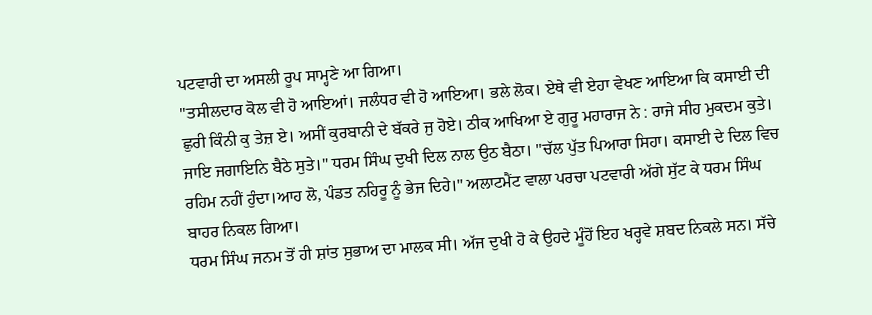ਪਟਵਾਰੀ ਦਾ ਅਸਲੀ ਰੂਪ ਸਾਮ੍ਹਣੇ ਆ ਗਿਆ।
"ਤਸੀਲਦਾਰ ਕੋਲ ਵੀ ਹੋ ਆਇਆਂ। ਜਲੰਧਰ ਵੀ ਹੋ ਆਇਆ। ਭਲੇ ਲੋਕ। ਏਥੇ ਵੀ ਏਹਾ ਵੇਖਣ ਆਇਆ ਕਿ ਕਸਾਈ ਦੀ ਛੁਰੀ ਕਿੰਨੀ ਕੁ ਤੇਜ਼ ਏ। ਅਸੀਂ ਕੁਰਬਾਨੀ ਦੇ ਬੱਕਰੇ ਜੁ ਹੋਏ। ਠੀਕ ਆਖਿਆ ਏ ਗੁਰੂ ਮਹਾਰਾਜ ਨੇ : ਰਾਜੇ ਸੀਹ ਮੁਕਦਮ ਕੁਤੇ। ਜਾਇ ਜਗਾਇਨਿ ਬੈਠੇ ਸੁਤੇ।" ਧਰਮ ਸਿੰਘ ਦੁਖੀ ਦਿਲ ਨਾਲ ਉਠ ਬੈਠਾ। "ਚੱਲ ਪੁੱਤ ਪਿਆਰਾ ਸਿਹਾ। ਕਸਾਈ ਦੇ ਦਿਲ ਵਿਚ ਰਹਿਮ ਨਹੀਂ ਹੁੰਦਾ।ਆਹ ਲੋ, ਪੰਡਤ ਨਹਿਰੂ ਨੂੰ ਭੇਜ ਦਿਹੇ।" ਅਲਾਟਮੈਂਟ ਵਾਲਾ ਪਰਚਾ ਪਟਵਾਰੀ ਅੱਗੇ ਸੁੱਟ ਕੇ ਧਰਮ ਸਿੰਘ ਬਾਹਰ ਨਿਕਲ ਗਿਆ।
ਧਰਮ ਸਿੰਘ ਜਨਮ ਤੋਂ ਹੀ ਸ਼ਾਂਤ ਸੁਭਾਅ ਦਾ ਮਾਲਕ ਸੀ। ਅੱਜ ਦੁਖੀ ਹੋ ਕੇ ਉਹਦੇ ਮੂੰਹੋਂ ਇਹ ਖਰ੍ਹਵੇ ਸ਼ਬਦ ਨਿਕਲੇ ਸਨ। ਸੱਚੇ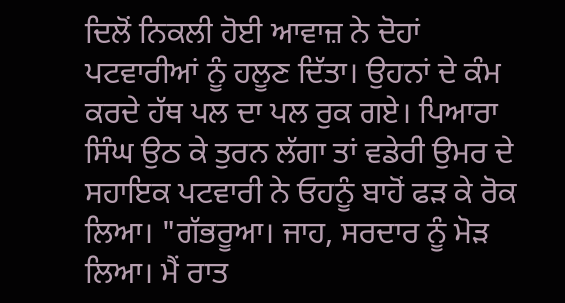ਦਿਲੋਂ ਨਿਕਲੀ ਹੋਈ ਆਵਾਜ਼ ਨੇ ਦੋਹਾਂ ਪਟਵਾਰੀਆਂ ਨੂੰ ਹਲੂਣ ਦਿੱਤਾ। ਉਹਨਾਂ ਦੇ ਕੰਮ ਕਰਦੇ ਹੱਥ ਪਲ ਦਾ ਪਲ ਰੁਕ ਗਏ। ਪਿਆਰਾ ਸਿੰਘ ਉਠ ਕੇ ਤੁਰਨ ਲੱਗਾ ਤਾਂ ਵਡੇਰੀ ਉਮਰ ਦੇ ਸਹਾਇਕ ਪਟਵਾਰੀ ਨੇ ਓਹਨੂੰ ਬਾਹੋਂ ਫੜ ਕੇ ਰੋਕ ਲਿਆ। "ਗੱਭਰੂਆ। ਜਾਹ, ਸਰਦਾਰ ਨੂੰ ਮੋੜ ਲਿਆ। ਮੈਂ ਰਾਤ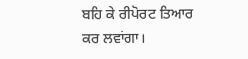ਬਹਿ ਕੇ ਰੀਪੋਰਟ ਤਿਆਰ ਕਰ ਲਵਾਂਗਾ।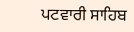ਪਟਵਾਰੀ ਸਾਹਿਬ